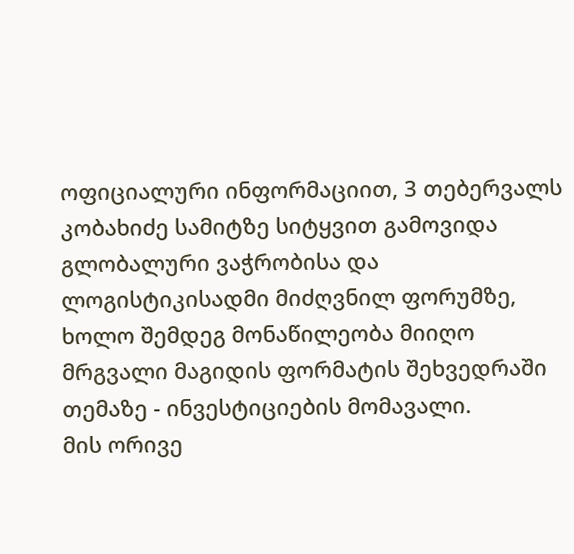ოფიციალური ინფორმაციით, 3 თებერვალს კობახიძე სამიტზე სიტყვით გამოვიდა გლობალური ვაჭრობისა და ლოგისტიკისადმი მიძღვნილ ფორუმზე, ხოლო შემდეგ მონაწილეობა მიიღო მრგვალი მაგიდის ფორმატის შეხვედრაში თემაზე - ინვესტიციების მომავალი.
მის ორივე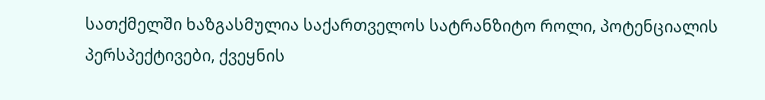სათქმელში ხაზგასმულია საქართველოს სატრანზიტო როლი, პოტენციალის პერსპექტივები, ქვეყნის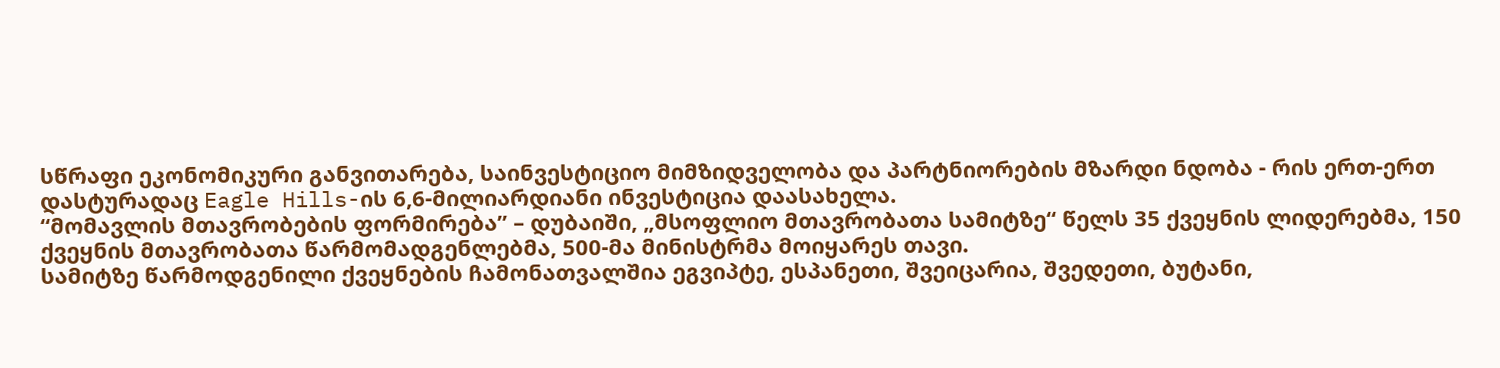სწრაფი ეკონომიკური განვითარება, საინვესტიციო მიმზიდველობა და პარტნიორების მზარდი ნდობა - რის ერთ-ერთ დასტურადაც Eagle Hills-ის 6,6-მილიარდიანი ინვესტიცია დაასახელა.
“მომავლის მთავრობების ფორმირება” – დუბაიში, „მსოფლიო მთავრობათა სამიტზე“ წელს 35 ქვეყნის ლიდერებმა, 150 ქვეყნის მთავრობათა წარმომადგენლებმა, 500-მა მინისტრმა მოიყარეს თავი.
სამიტზე წარმოდგენილი ქვეყნების ჩამონათვალშია ეგვიპტე, ესპანეთი, შვეიცარია, შვედეთი, ბუტანი,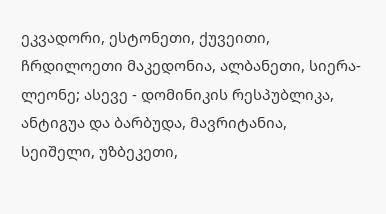ეკვადორი, ესტონეთი, ქუვეითი, ჩრდილოეთი მაკედონია, ალბანეთი, სიერა-ლეონე; ასევე - დომინიკის რესპუბლიკა, ანტიგუა და ბარბუდა, მავრიტანია, სეიშელი, უზბეკეთი,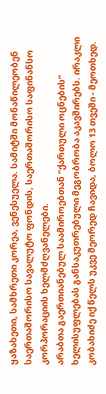ყაზახეთი, სამხრეთი კორეა, ვენესუელა. სამიტში მონაწილეობენ საერთაშორისო სავალუტო ფონდის, საერთაშორისო საფინანსო კორპორაციის ხელმძღვანელები.
არაბთა გაერთიანებულ საამიროებთან “ქართული ოცნების” ხელისუფლებას განსაკუთრებული მეგობრობა აკავშირებს. ირაკლი კობახიძე იქ წელს უკვე მეორედ ჩავიდა, ბოლო 13 თვეში - მეოთხედ.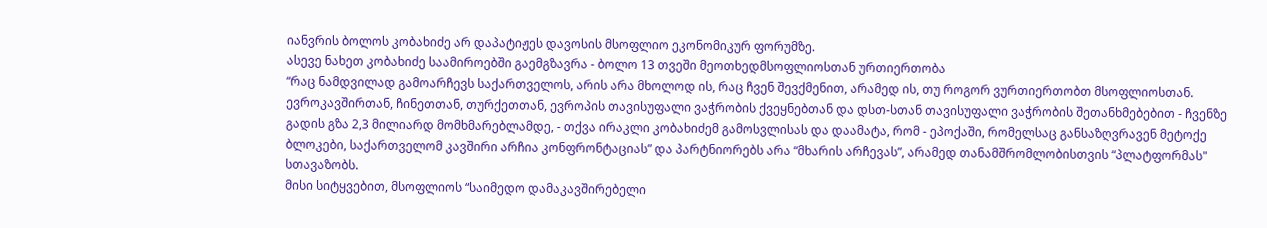იანვრის ბოლოს კობახიძე არ დაპატიჟეს დავოსის მსოფლიო ეკონომიკურ ფორუმზე.
ასევე ნახეთ კობახიძე საამიროებში გაემგზავრა - ბოლო 13 თვეში მეოთხედმსოფლიოსთან ურთიერთობა
“რაც ნამდვილად გამოარჩევს საქართველოს, არის არა მხოლოდ ის, რაც ჩვენ შევქმენით, არამედ ის, თუ როგორ ვურთიერთობთ მსოფლიოსთან. ევროკავშირთან, ჩინეთთან, თურქეთთან, ევროპის თავისუფალი ვაჭრობის ქვეყნებთან და დსთ-სთან თავისუფალი ვაჭრობის შეთანხმებებით - ჩვენზე გადის გზა 2,3 მილიარდ მომხმარებლამდე, - თქვა ირაკლი კობახიძემ გამოსვლისას და დაამატა, რომ - ეპოქაში, რომელსაც განსაზღვრავენ მეტოქე ბლოკები, საქართველომ კავშირი არჩია კონფრონტაციას” და პარტნიორებს არა “მხარის არჩევას”, არამედ თანამშრომლობისთვის “პლატფორმას" სთავაზობს.
მისი სიტყვებით, მსოფლიოს “საიმედო დამაკავშირებელი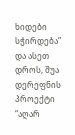ხიდები სჭირდება” და ასეთ დროს, შუა დერეფნის პროექტი “აღარ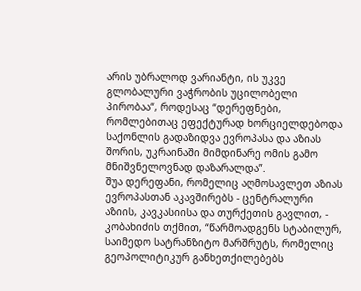არის უბრალოდ ვარიანტი, ის უკვე გლობალური ვაჭრობის უცილობელი პირობაა“, როდესაც “დერეფნები, რომლებითაც ეფექტურად ხორციელდებოდა საქონლის გადაზიდვა ევროპასა და აზიას შორის, უკრაინაში მიმდინარე ომის გამო მნიშვნელოვნად დაზარალდა”.
შუა დერეფანი, რომელიც აღმოსავლეთ აზიას ევროპასთან აკავშირებს - ცენტრალური აზიის, კავკასიისა და თურქეთის გავლით, - კობახიძის თქმით, “წარმოადგენს სტაბილურ, საიმედო სატრანზიტო მარშრუტს, რომელიც გეოპოლიტიკურ განხეთქილებებს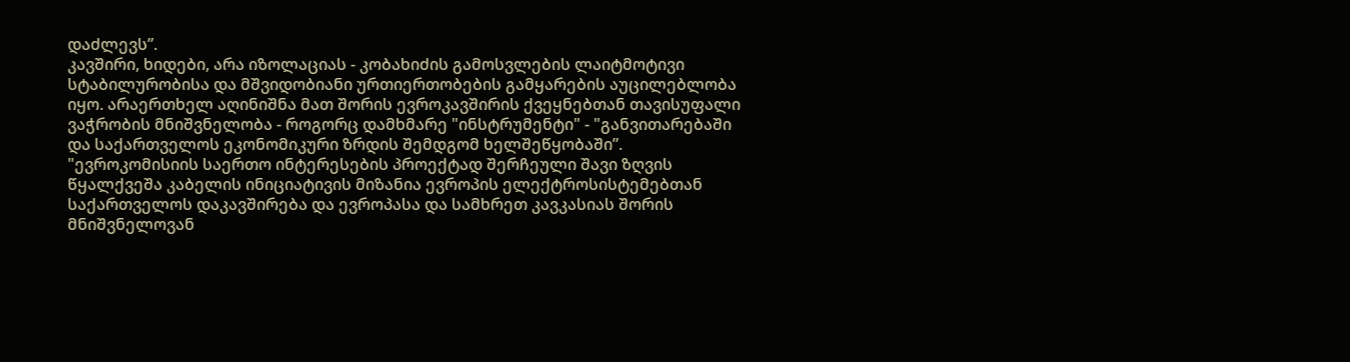დაძლევს”.
კავშირი, ხიდები, არა იზოლაციას - კობახიძის გამოსვლების ლაიტმოტივი სტაბილურობისა და მშვიდობიანი ურთიერთობების გამყარების აუცილებლობა იყო. არაერთხელ აღინიშნა მათ შორის ევროკავშირის ქვეყნებთან თავისუფალი ვაჭრობის მნიშვნელობა - როგორც დამხმარე "ინსტრუმენტი" - "განვითარებაში და საქართველოს ეკონომიკური ზრდის შემდგომ ხელშეწყობაში”.
"ევროკომისიის საერთო ინტერესების პროექტად შერჩეული შავი ზღვის წყალქვეშა კაბელის ინიციატივის მიზანია ევროპის ელექტროსისტემებთან საქართველოს დაკავშირება და ევროპასა და სამხრეთ კავკასიას შორის მნიშვნელოვან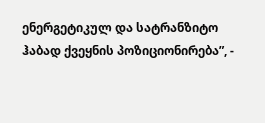ენერგეტიკულ და სატრანზიტო ჰაბად ქვეყნის პოზიციონირება”, -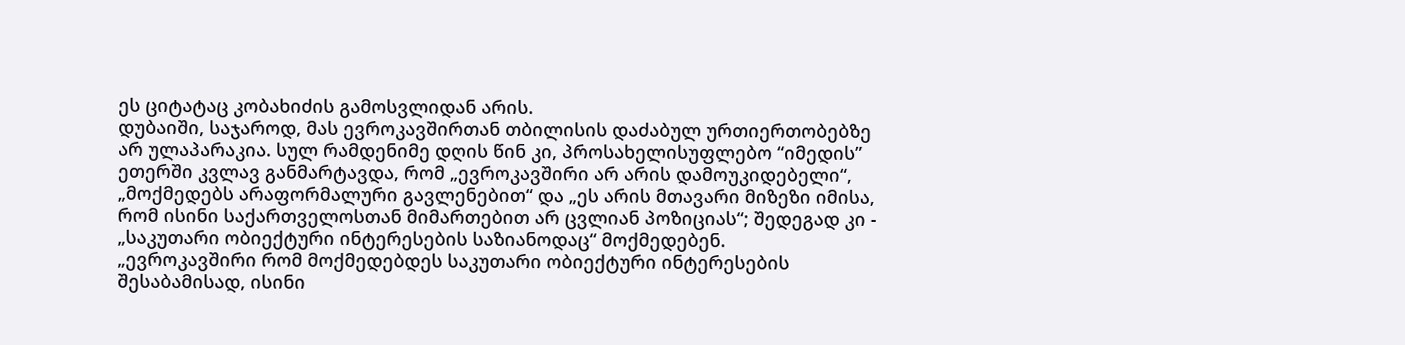ეს ციტატაც კობახიძის გამოსვლიდან არის.
დუბაიში, საჯაროდ, მას ევროკავშირთან თბილისის დაძაბულ ურთიერთობებზე არ ულაპარაკია. სულ რამდენიმე დღის წინ კი, პროსახელისუფლებო “იმედის” ეთერში კვლავ განმარტავდა, რომ „ევროკავშირი არ არის დამოუკიდებელი“, „მოქმედებს არაფორმალური გავლენებით“ და „ეს არის მთავარი მიზეზი იმისა, რომ ისინი საქართველოსთან მიმართებით არ ცვლიან პოზიციას“; შედეგად კი - „საკუთარი ობიექტური ინტერესების საზიანოდაც“ მოქმედებენ.
„ევროკავშირი რომ მოქმედებდეს საკუთარი ობიექტური ინტერესების შესაბამისად, ისინი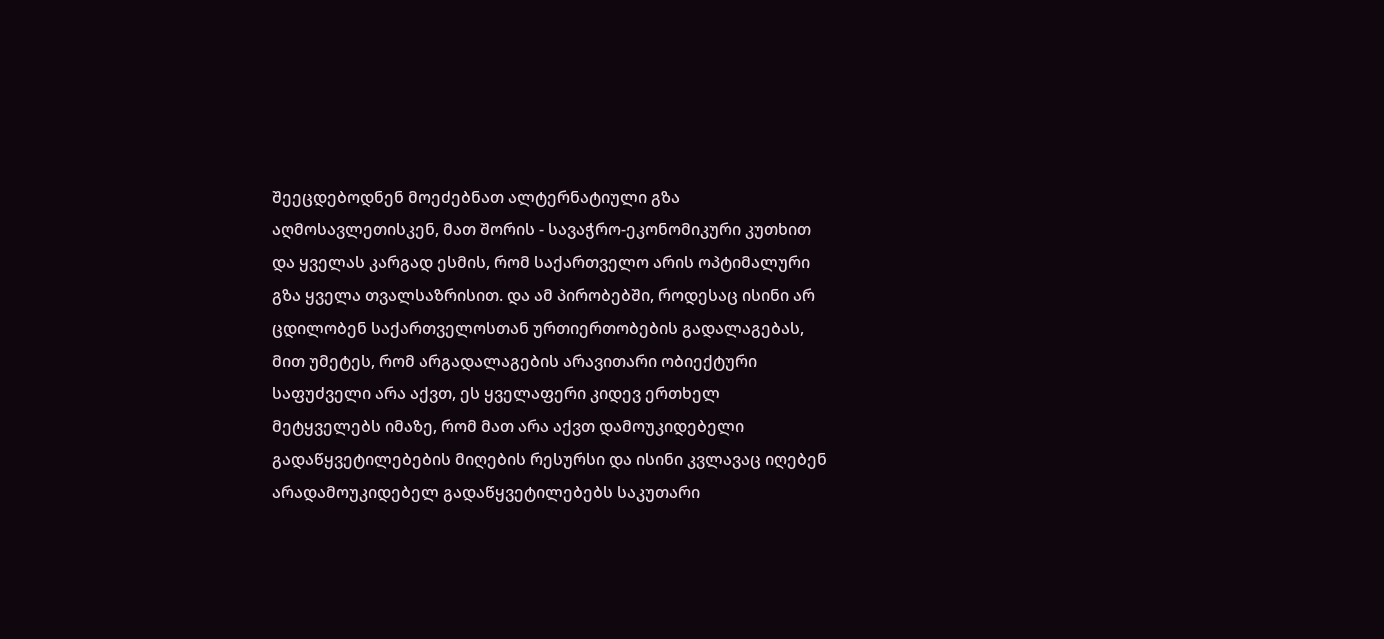შეეცდებოდნენ მოეძებნათ ალტერნატიული გზა აღმოსავლეთისკენ, მათ შორის - სავაჭრო-ეკონომიკური კუთხით და ყველას კარგად ესმის, რომ საქართველო არის ოპტიმალური გზა ყველა თვალსაზრისით. და ამ პირობებში, როდესაც ისინი არ ცდილობენ საქართველოსთან ურთიერთობების გადალაგებას, მით უმეტეს, რომ არგადალაგების არავითარი ობიექტური საფუძველი არა აქვთ, ეს ყველაფერი კიდევ ერთხელ მეტყველებს იმაზე, რომ მათ არა აქვთ დამოუკიდებელი გადაწყვეტილებების მიღების რესურსი და ისინი კვლავაც იღებენ არადამოუკიდებელ გადაწყვეტილებებს საკუთარი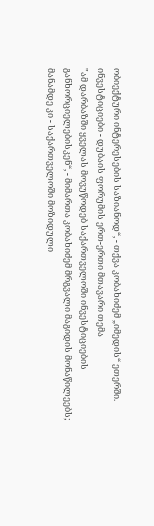ობიექტური ინტერესების საზიანოდ“, - თქვა კობახიძემ „იმედის“ ეთერში.
ინვესტიციები - დუბაის ფორუმის ერთ-ერთი მთავარი თემა
"ამ დარბაზში ყველას მოვუწოდებ საქართველოში ინვესტიციების განხორციელებისკენ“, - მიმართა კობახიძემ მრგვალი მაგიდის მონაწილეებს; მანამდე კი - საქართველოში მოზიდული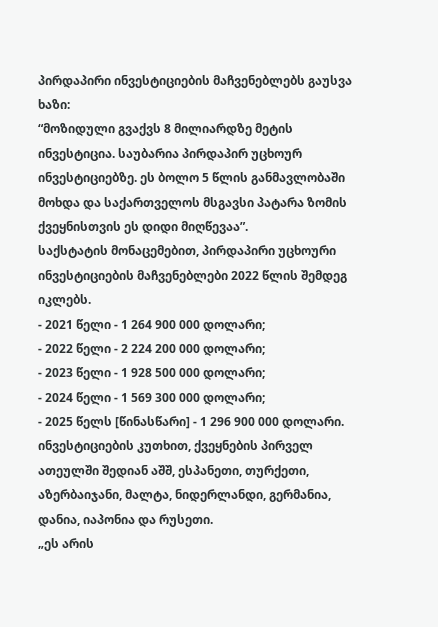პირდაპირი ინვესტიციების მაჩვენებლებს გაუსვა ხაზი:
“მოზიდული გვაქვს 8 მილიარდზე მეტის ინვესტიცია. საუბარია პირდაპირ უცხოურ ინვესტიციებზე. ეს ბოლო 5 წლის განმავლობაში მოხდა და საქართველოს მსგავსი პატარა ზომის ქვეყნისთვის ეს დიდი მიღწევაა”.
საქსტატის მონაცემებით, პირდაპირი უცხოური ინვესტიციების მაჩვენებლები 2022 წლის შემდეგ იკლებს.
- 2021 წელი - 1 264 900 000 დოლარი;
- 2022 წელი - 2 224 200 000 დოლარი;
- 2023 წელი - 1 928 500 000 დოლარი;
- 2024 წელი - 1 569 300 000 დოლარი;
- 2025 წელს [წინასწარი] - 1 296 900 000 დოლარი.
ინვესტიციების კუთხით, ქვეყნების პირველ ათეულში შედიან აშშ, ესპანეთი, თურქეთი, აზერბაიჯანი, მალტა, ნიდერლანდი, გერმანია, დანია, იაპონია და რუსეთი.
„ეს არის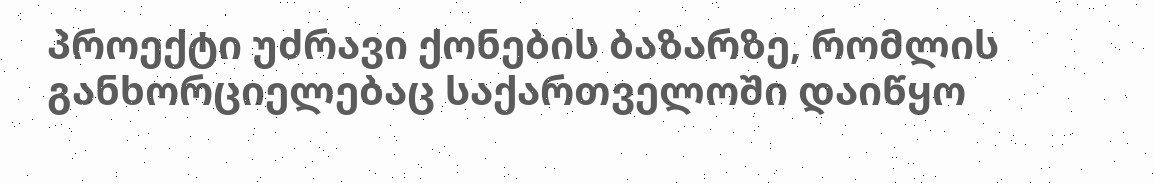პროექტი უძრავი ქონების ბაზარზე, რომლის განხორციელებაც საქართველოში დაიწყო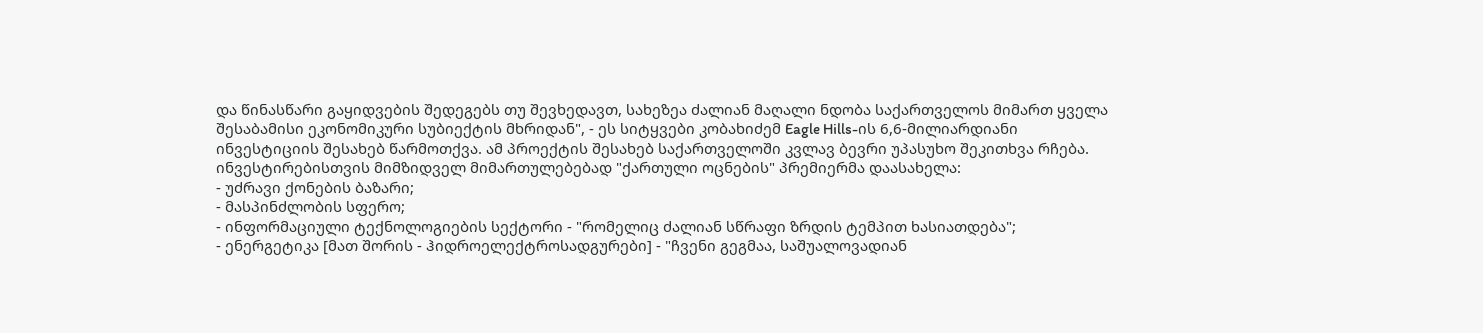და წინასწარი გაყიდვების შედეგებს თუ შევხედავთ, სახეზეა ძალიან მაღალი ნდობა საქართველოს მიმართ ყველა შესაბამისი ეკონომიკური სუბიექტის მხრიდან", - ეს სიტყვები კობახიძემ Eagle Hills-ის 6,6-მილიარდიანი ინვესტიციის შესახებ წარმოთქვა. ამ პროექტის შესახებ საქართველოში კვლავ ბევრი უპასუხო შეკითხვა რჩება.
ინვესტირებისთვის მიმზიდველ მიმართულებებად "ქართული ოცნების" პრემიერმა დაასახელა:
- უძრავი ქონების ბაზარი;
- მასპინძლობის სფერო;
- ინფორმაციული ტექნოლოგიების სექტორი - "რომელიც ძალიან სწრაფი ზრდის ტემპით ხასიათდება";
- ენერგეტიკა [მათ შორის - ჰიდროელექტროსადგურები] - "ჩვენი გეგმაა, საშუალოვადიან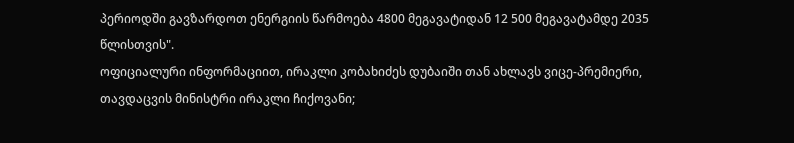პერიოდში გავზარდოთ ენერგიის წარმოება 4800 მეგავატიდან 12 500 მეგავატამდე 2035 წლისთვის".
ოფიციალური ინფორმაციით, ირაკლი კობახიძეს დუბაიში თან ახლავს ვიცე-პრემიერი, თავდაცვის მინისტრი ირაკლი ჩიქოვანი;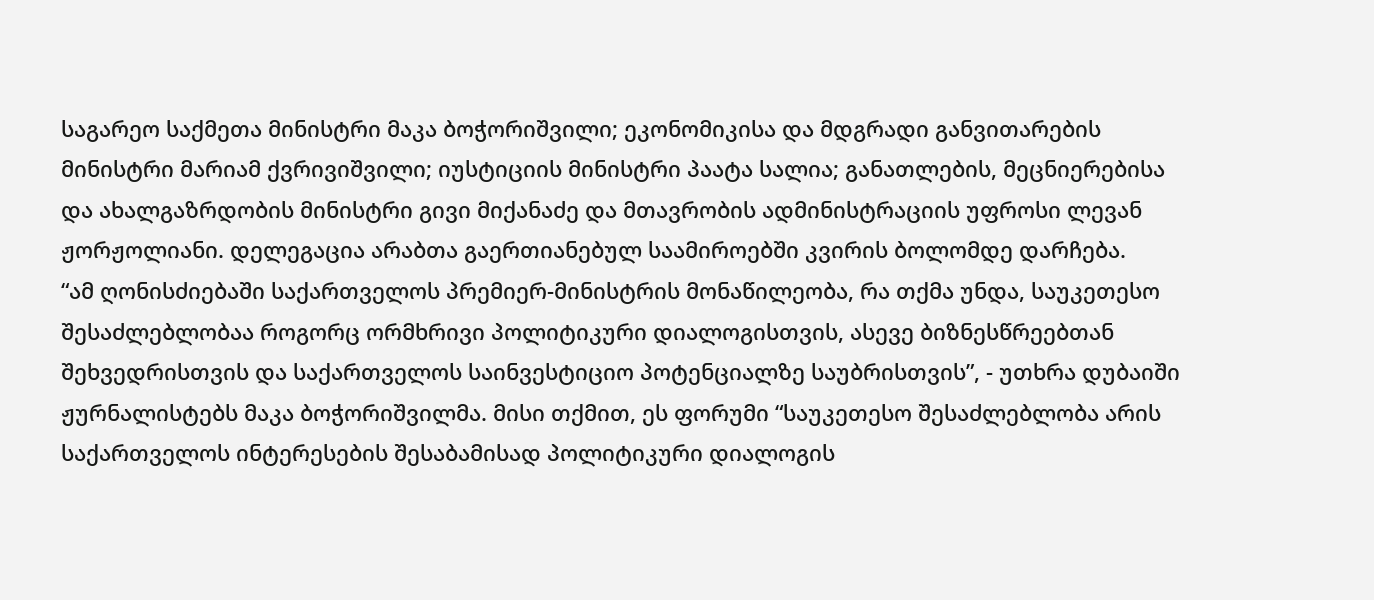საგარეო საქმეთა მინისტრი მაკა ბოჭორიშვილი; ეკონომიკისა და მდგრადი განვითარების მინისტრი მარიამ ქვრივიშვილი; იუსტიციის მინისტრი პაატა სალია; განათლების, მეცნიერებისა და ახალგაზრდობის მინისტრი გივი მიქანაძე და მთავრობის ადმინისტრაციის უფროსი ლევან ჟორჟოლიანი. დელეგაცია არაბთა გაერთიანებულ საამიროებში კვირის ბოლომდე დარჩება.
“ამ ღონისძიებაში საქართველოს პრემიერ-მინისტრის მონაწილეობა, რა თქმა უნდა, საუკეთესო შესაძლებლობაა როგორც ორმხრივი პოლიტიკური დიალოგისთვის, ასევე ბიზნესწრეებთან შეხვედრისთვის და საქართველოს საინვესტიციო პოტენციალზე საუბრისთვის”, - უთხრა დუბაიში ჟურნალისტებს მაკა ბოჭორიშვილმა. მისი თქმით, ეს ფორუმი “საუკეთესო შესაძლებლობა არის საქართველოს ინტერესების შესაბამისად პოლიტიკური დიალოგის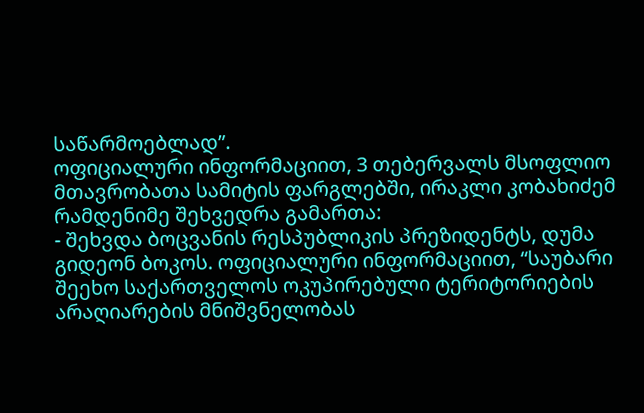საწარმოებლად”.
ოფიციალური ინფორმაციით, 3 თებერვალს მსოფლიო მთავრობათა სამიტის ფარგლებში, ირაკლი კობახიძემ რამდენიმე შეხვედრა გამართა:
- შეხვდა ბოცვანის რესპუბლიკის პრეზიდენტს, დუმა გიდეონ ბოკოს. ოფიციალური ინფორმაციით, “საუბარი შეეხო საქართველოს ოკუპირებული ტერიტორიების არაღიარების მნიშვნელობას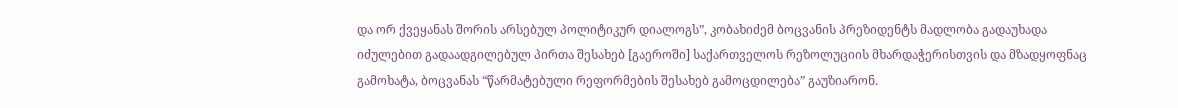და ორ ქვეყანას შორის არსებულ პოლიტიკურ დიალოგს”, კობახიძემ ბოცვანის პრეზიდენტს მადლობა გადაუხადა იძულებით გადაადგილებულ პირთა შესახებ [გაეროში] საქართველოს რეზოლუციის მხარდაჭერისთვის და მზადყოფნაც გამოხატა, ბოცვანას “წარმატებული რეფორმების შესახებ გამოცდილება” გაუზიარონ.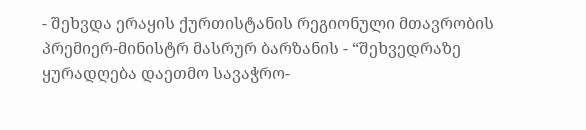- შეხვდა ერაყის ქურთისტანის რეგიონული მთავრობის პრემიერ-მინისტრ მასრურ ბარზანის - “შეხვედრაზე ყურადღება დაეთმო სავაჭრო-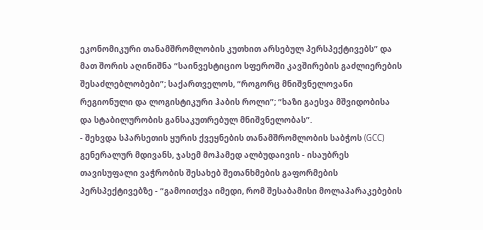ეკონომიკური თანამშრომლობის კუთხით არსებულ პერსპექტივებს” და მათ შორის აღინიშნა “საინვესტიციო სფეროში კავშირების გაძლიერების შესაძლებლობები”; საქართველოს, “როგორც მნიშვნელოვანი რეგიონული და ლოგისტიკური ჰაბის როლი”; “ხაზი გაესვა მშვიდობისა და სტაბილურობის განსაკუთრებულ მნიშვნელობას”.
- შეხვდა სპარსეთის ყურის ქვეყნების თანამშრომლობის საბჭოს (GCC) გენერალურ მდივანს, ჯასემ მოჰამედ ალბუდაივის - ისაუბრეს თავისუფალი ვაჭრობის შესახებ შეთანხმების გაფორმების პერსპექტივებზე - “გამოითქვა იმედი, რომ შესაბამისი მოლაპარაკებების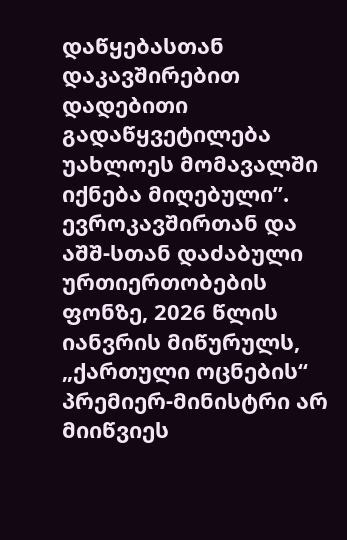დაწყებასთან დაკავშირებით დადებითი გადაწყვეტილება უახლოეს მომავალში იქნება მიღებული”.
ევროკავშირთან და აშშ-სთან დაძაბული ურთიერთობების ფონზე, 2026 წლის იანვრის მიწურულს, „ქართული ოცნების“ პრემიერ-მინისტრი არ მიიწვიეს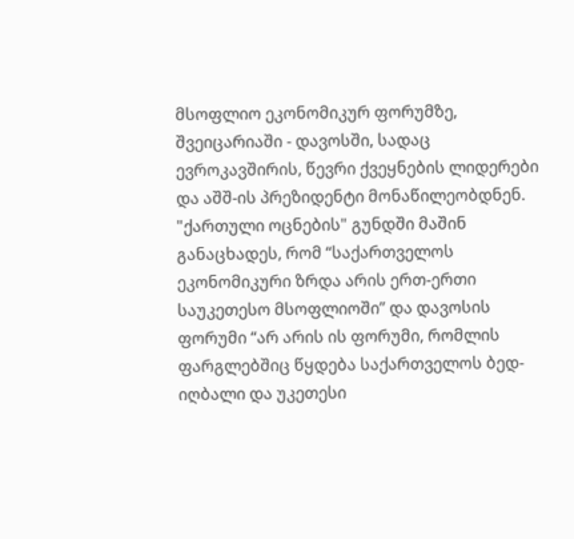მსოფლიო ეკონომიკურ ფორუმზე, შვეიცარიაში - დავოსში, სადაც ევროკავშირის, წევრი ქვეყნების ლიდერები და აშშ-ის პრეზიდენტი მონაწილეობდნენ.
"ქართული ოცნების" გუნდში მაშინ განაცხადეს, რომ “საქართველოს ეკონომიკური ზრდა არის ერთ-ერთი საუკეთესო მსოფლიოში” და დავოსის ფორუმი “არ არის ის ფორუმი, რომლის ფარგლებშიც წყდება საქართველოს ბედ-იღბალი და უკეთესი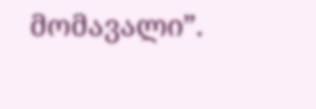მომავალი”.